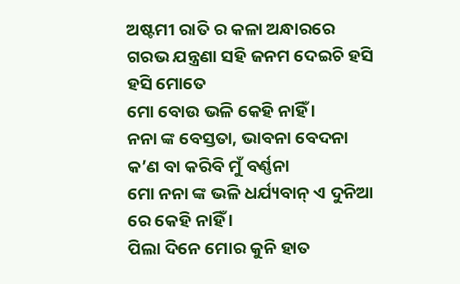ଅଷ୍ଟମୀ ରାତି ର କଳା ଅନ୍ଧାରରେ
ଗରଭ ଯନ୍ତ୍ରଣା ସହି ଜନମ ଦେଇଚି ହସି ହସି ମୋତେ
ମୋ ବୋଉ ଭଳି କେହି ନାହିଁ ।
ନନା ଙ୍କ ବେସ୍ତତା, ଭାବନା ବେଦନା
କ’ଣ ବା କରିବି ମୁଁ ବର୍ଣ୍ଣନା
ମୋ ନନା ଙ୍କ ଭଳି ଧର୍ଯ୍ୟବାନ୍ ଏ ଦୁନିଆ ରେ କେହି ନାହିଁ ।
ପିଲା ଦିନେ ମୋର କୁନି ହାତ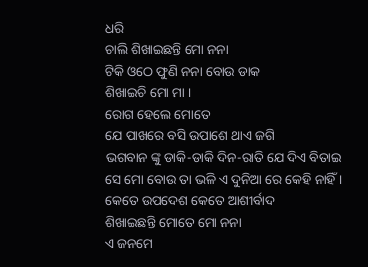ଧରି
ଚାଲି ଶିଖାଇଛନ୍ତି ମୋ ନନା
ଟିକି ଓଠେ ଫୁଣି ନନା ବୋଉ ଡାକ
ଶିଖାଇଚି ମୋ ମା ।
ରୋଗ ହେଲେ ମୋତେ
ଯେ ପାଖରେ ବସି ଉପାଶେ ଥାଏ ଜଗି
ଭଗବାନ ଙ୍କୁ ଡାକି-ଡାକି ଦିନ-ରାତି ଯେ ଦିଏ ବିତାଇ
ସେ ମୋ ବୋଉ ତା ଭଳି ଏ ଦୁନିଆ ରେ କେହି ନାହିଁ ।
କେତେ ଉପଦେଶ କେତେ ଆଶୀର୍ବାଦ
ଶିଖାଇଛନ୍ତି ମୋତେ ମୋ ନନା
ଏ ଜନମେ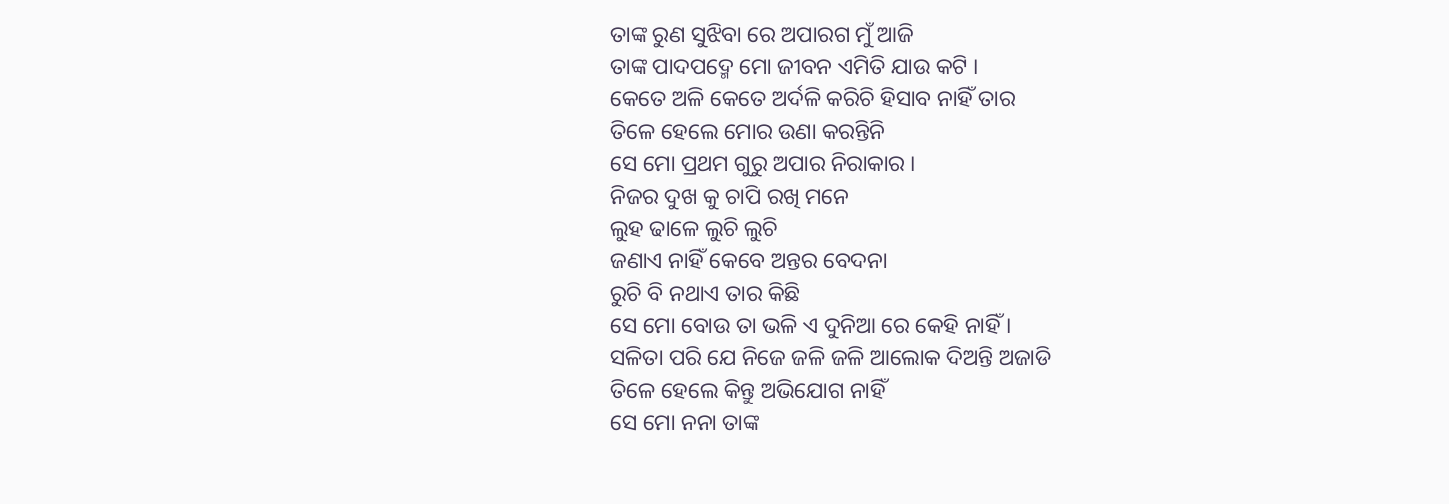ତାଙ୍କ ରୁଣ ସୁଝିବା ରେ ଅପାରଗ ମୁଁ ଆଜି
ତାଙ୍କ ପାଦପଦ୍ମେ ମୋ ଜୀବନ ଏମିତି ଯାଉ କଟି ।
କେତେ ଅଳି କେତେ ଅର୍ଦଳି କରିଚି ହିସାବ ନାହିଁ ତାର
ତିଳେ ହେଲେ ମୋର ଉଣା କରନ୍ତିନି
ସେ ମୋ ପ୍ରଥମ ଗୁରୁ ଅପାର ନିରାକାର ।
ନିଜର ଦୁଖ କୁ ଚାପି ରଖି ମନେ
ଲୁହ ଢାଳେ ଲୁଚି ଲୁଚି
ଜଣାଏ ନାହିଁ କେବେ ଅନ୍ତର ବେଦନା
ରୁଚି ବି ନଥାଏ ତାର କିଛି
ସେ ମୋ ବୋଉ ତା ଭଳି ଏ ଦୁନିଆ ରେ କେହି ନାହିଁ ।
ସଳିତା ପରି ଯେ ନିଜେ ଜଳି ଜଳି ଆଲୋକ ଦିଅନ୍ତି ଅଜାଡି
ତିଳେ ହେଲେ କିନ୍ତୁ ଅଭିଯୋଗ ନାହିଁ
ସେ ମୋ ନନା ତାଙ୍କ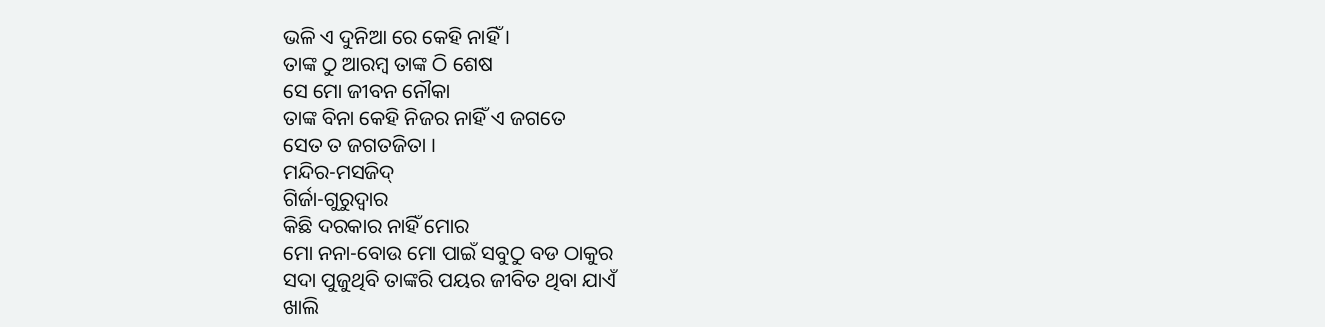ଭଳି ଏ ଦୁନିଆ ରେ କେହି ନାହିଁ ।
ତାଙ୍କ ଠୁ ଆରମ୍ବ ତାଙ୍କ ଠି ଶେଷ
ସେ ମୋ ଜୀବନ ନୌକା
ତାଙ୍କ ବିନା କେହି ନିଜର ନାହିଁ ଏ ଜଗତେ
ସେତ ତ ଜଗତଜିତା ।
ମନ୍ଦିର-ମସଜିଦ୍
ଗିର୍ଜା-ଗୁରୁଦ୍ବାର
କିଛି ଦରକାର ନାହିଁ ମୋର
ମୋ ନନା-ବୋଉ ମୋ ପାଇଁ ସବୁଠୁ ବଡ ଠାକୁର
ସଦା ପୁଜୁଥିବି ତାଙ୍କରି ପୟର ଜୀବିତ ଥିବା ଯାଏଁ
ଖାଲି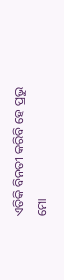ଏତିକି ବିନତୀ କରିବି ହେ ପ୍ରଭୁ
ମୋ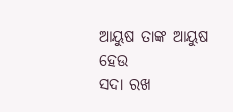ଆୟୁଷ ତାଙ୍କ ଆୟୁଷ ହେଉ
ସଦା ରଖ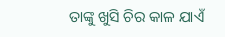ତାଙ୍କୁ ଖୁସି ଚିର କାଳ ଯାଏଁ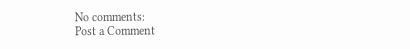No comments:
Post a Comment